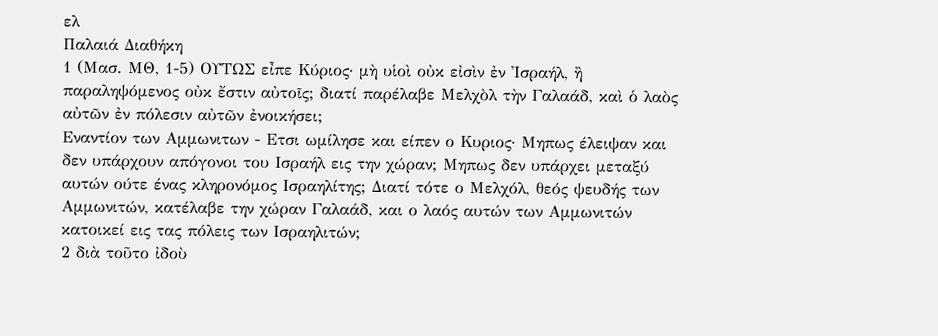ελ
Παλαιά Διαθήκη
1 (Μασ. ΜΘ, 1-5) ΟΥΤΩΣ εἶπε Κύριος· μὴ υἱοὶ οὐκ εἰσὶν ἐν Ἰσραήλ, ἢ παραληψόμενος οὐκ ἔστιν αὐτοῖς; διατί παρέλαβε Μελχὸλ τὴν Γαλαάδ, καὶ ὁ λαὸς αὐτῶν ἐν πόλεσιν αὐτῶν ἐνοικήσει;
Εναντίον των Αμμωνιτων - Ετσι ωμίλησε και είπεν ο Κυριος· Μηπως έλειψαν και δεν υπάρχουν απόγονοι του Ισραήλ εις την χώραν; Μηπως δεν υπάρχει μεταξύ αυτών ούτε ένας κληρονόμος Ισραηλίτης; Διατί τότε ο Μελχόλ, θεός ψευδής των Αμμωνιτών, κατέλαβε την χώραν Γαλαάδ, και ο λαός αυτών των Αμμωνιτών κατοικεί εις τας πόλεις των Ισραηλιτών;
2 διὰ τοῦτο ἰδοὺ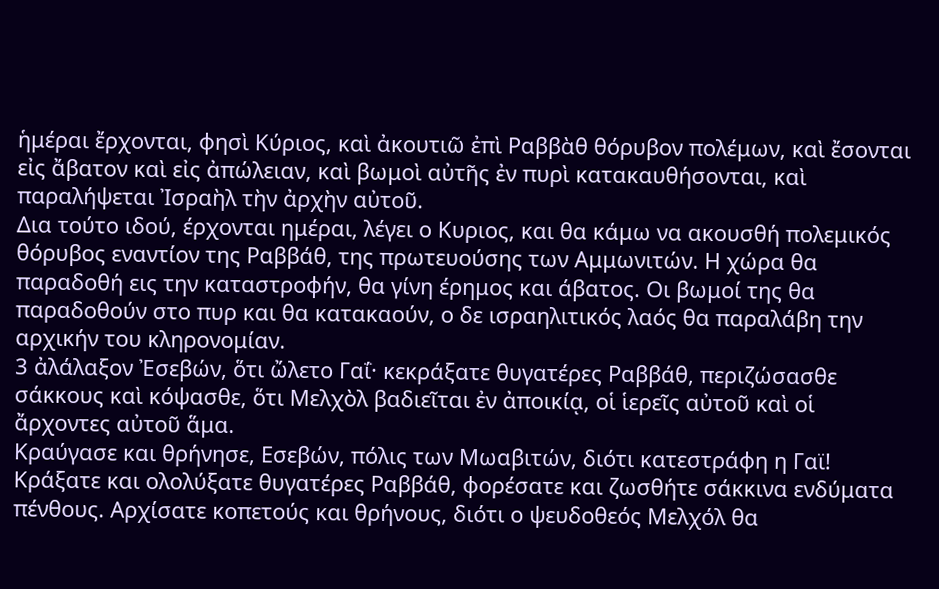ἡμέραι ἔρχονται, φησὶ Κύριος, καὶ ἀκουτιῶ ἐπὶ Ραββὰθ θόρυβον πολέμων, καὶ ἔσονται εἰς ἄβατον καὶ εἰς ἀπώλειαν, καὶ βωμοὶ αὐτῆς ἐν πυρὶ κατακαυθήσονται, καὶ παραλήψεται Ἰσραὴλ τὴν ἀρχὴν αὐτοῦ.
Δια τούτο ιδού, έρχονται ημέραι, λέγει ο Κυριος, και θα κάμω να ακουσθή πολεμικός θόρυβος εναντίον της Ραββάθ, της πρωτευούσης των Αμμωνιτών. Η χώρα θα παραδοθή εις την καταστροφήν, θα γίνη έρημος και άβατος. Οι βωμοί της θα παραδοθούν στο πυρ και θα κατακαούν, ο δε ισραηλιτικός λαός θα παραλάβη την αρχικήν του κληρονομίαν.
3 ἀλάλαξον Ἐσεβών, ὅτι ὤλετο Γαΐ· κεκράξατε θυγατέρες Ραββάθ, περιζώσασθε σάκκους καὶ κόψασθε, ὅτι Μελχὸλ βαδιεῖται ἐν ἀποικίᾳ, οἱ ἱερεῖς αὐτοῦ καὶ οἱ ἄρχοντες αὐτοῦ ἅμα.
Κραύγασε και θρήνησε, Εσεβών, πόλις των Μωαβιτών, διότι κατεστράφη η Γαϊ! Κράξατε και ολολύξατε θυγατέρες Ραββάθ, φορέσατε και ζωσθήτε σάκκινα ενδύματα πένθους. Αρχίσατε κοπετούς και θρήνους, διότι ο ψευδοθεός Μελχόλ θα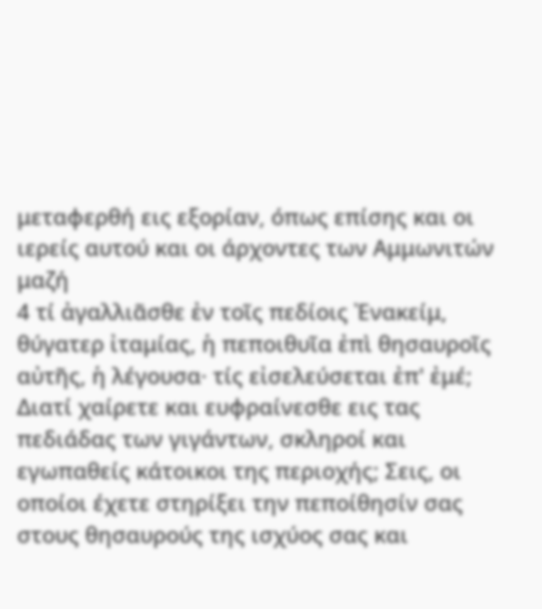μεταφερθή εις εξορίαν, όπως επίσης και οι ιερείς αυτού και οι άρχοντες των Αμμωνιτών μαζή
4 τί ἀγαλλιᾶσθε ἐν τοῖς πεδίοις Ἐνακείμ, θύγατερ ἰταμίας, ἡ πεποιθυῖα ἐπὶ θησαυροῖς αὐτῆς, ἡ λέγουσα· τίς εἰσελεύσεται ἐπ' ἐμέ;
Διατί χαίρετε και ευφραίνεσθε εις τας πεδιάδας των γιγάντων, σκληροί και εγωπαθείς κάτοικοι της περιοχής; Σεις, οι οποίοι έχετε στηρίξει την πεποίθησίν σας στους θησαυρούς της ισχύος σας και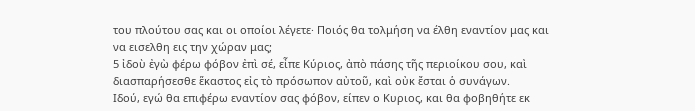του πλούτου σας και οι οποίοι λέγετε· Ποιός θα τολμήση να έλθη εναντίον μας και να εισελθη εις την χώραν μας;
5 ἰδοὺ ἐγὼ φέρω φόβον ἐπὶ σέ, εἶπε Κύριος, ἀπὸ πάσης τῆς περιοίκου σου, καὶ διασπαρήσεσθε ἕκαστος εἰς τὸ πρόσωπον αὐτοῦ, καὶ οὐκ ἔσται ὁ συνάγων.
Ιδού, εγώ θα επιφέρω εναντίον σας φόβον, είπεν ο Κυριος, και θα φοβηθήτε εκ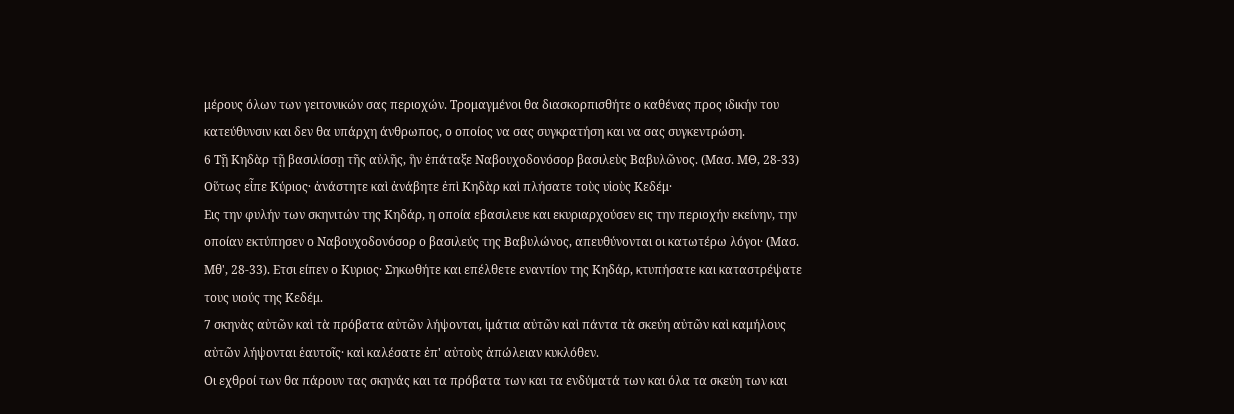μέρους όλων των γειτονικών σας περιοχών. Τρομαγμένοι θα διασκορπισθήτε ο καθένας προς ιδικήν του κατεύθυνσιν και δεν θα υπάρχη άνθρωπος, ο οποίος να σας συγκρατήση και να σας συγκεντρώση.
6 Τῇ Κηδὰρ τῇ βασιλίσσῃ τῆς αὐλῆς, ἣν ἐπάταξε Ναβουχοδονόσορ βασιλεὺς Βαβυλῶνος. (Μασ. ΜΘ, 28-33) Οὕτως εἶπε Κύριος· ἀνάστητε καὶ ἀνάβητε ἐπὶ Κηδὰρ καὶ πλήσατε τοὺς υἱοὺς Κεδέμ·
Εις την φυλήν των σκηνιτών της Κηδάρ, η οποία εβασιλευε και εκυριαρχούσεν εις την περιοχήν εκείνην, την οποίαν εκτύπησεν ο Ναβουχοδονόσορ ο βασιλεύς της Βαβυλώνος, απευθύνονται οι κατωτέρω λόγοι· (Μασ. Μθ', 28-33). Ετσι είπεν ο Κυριος· Σηκωθήτε και επέλθετε εναντίον της Κηδάρ, κτυπήσατε και καταστρέψατε τους υιούς της Κεδέμ.
7 σκηνὰς αὐτῶν καὶ τὰ πρόβατα αὐτῶν λήψονται, ἱμάτια αὐτῶν καὶ πάντα τὰ σκεύη αὐτῶν καὶ καμήλους αὐτῶν λήψονται ἑαυτοῖς· καὶ καλέσατε ἐπ' αὐτοὺς ἀπώλειαν κυκλόθεν.
Οι εχθροί των θα πάρουν τας σκηνάς και τα πρόβατα των και τα ενδύματά των και όλα τα σκεύη των και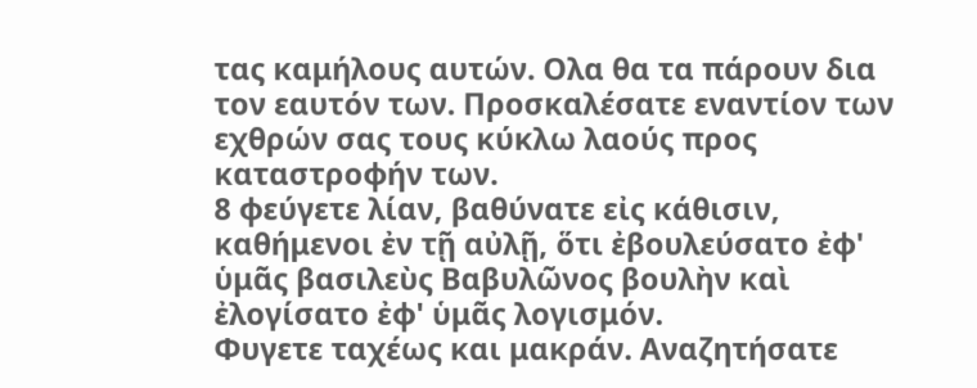τας καμήλους αυτών. Ολα θα τα πάρουν δια τον εαυτόν των. Προσκαλέσατε εναντίον των εχθρών σας τους κύκλω λαούς προς καταστροφήν των.
8 φεύγετε λίαν, βαθύνατε εἰς κάθισιν, καθήμενοι ἐν τῇ αὐλῇ, ὅτι ἐβουλεύσατο ἐφ' ὑμᾶς βασιλεὺς Βαβυλῶνος βουλὴν καὶ ἐλογίσατο ἐφ' ὑμᾶς λογισμόν.
Φυγετε ταχέως και μακράν. Αναζητήσατε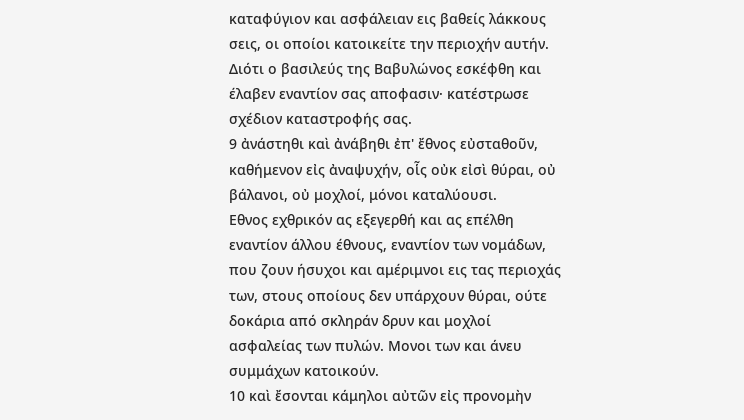καταφύγιον και ασφάλειαν εις βαθείς λάκκους σεις, οι οποίοι κατοικείτε την περιοχήν αυτήν. Διότι ο βασιλεύς της Βαβυλώνος εσκέφθη και έλαβεν εναντίον σας αποφασιν· κατέστρωσε σχέδιον καταστροφής σας.
9 ἀνάστηθι καὶ ἀνάβηθι ἐπ' ἔθνος εὐσταθοῦν, καθήμενον εἰς ἀναψυχήν, οἷς οὐκ εἰσὶ θύραι, οὐ βάλανοι, οὐ μοχλοί, μόνοι καταλύουσι.
Εθνος εχθρικόν ας εξεγερθή και ας επέλθη εναντίον άλλου έθνους, εναντίον των νομάδων, που ζουν ήσυχοι και αμέριμνοι εις τας περιοχάς των, στους οποίους δεν υπάρχουν θύραι, ούτε δοκάρια από σκληράν δρυν και μοχλοί ασφαλείας των πυλών. Μονοι των και άνευ συμμάχων κατοικούν.
10 καὶ ἔσονται κάμηλοι αὐτῶν εἰς προνομὴν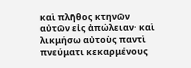καὶ πλῆθος κτηνῶν αὐτῶν εἰς ἀπώλειαν· καὶ λικμήσω αὐτοὺς παντὶ πνεύματι κεκαρμένους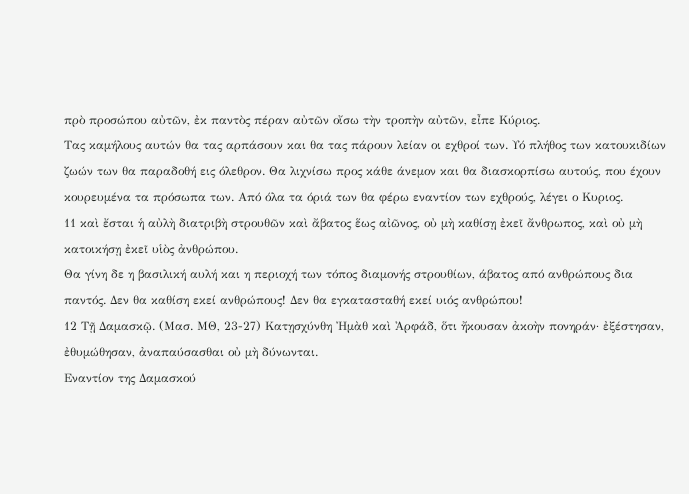πρὸ προσώπου αὐτῶν, ἐκ παντὸς πέραν αὐτῶν οἴσω τὴν τροπὴν αὐτῶν, εἶπε Κύριος.
Τας καμήλους αυτών θα τας αρπάσουν και θα τας πάρουν λείαν οι εχθροί των. Υό πλήθος των κατουκιδίων ζωών των θα παραδοθή εις όλεθρον. Θα λιχνίσω προς κάθε άνεμον και θα διασκορπίσω αυτούς, που έχουν κουρευμένα τα πρόσωπα των. Από όλα τα όριά των θα φέρω εναντίον των εχθρούς, λέγει ο Κυριος.
11 καὶ ἔσται ἡ αὐλὴ διατριβὴ στρουθῶν καὶ ἄβατος ἕως αἰῶνος, οὐ μὴ καθίσῃ ἐκεῖ ἄνθρωπος, καὶ οὐ μὴ κατοικήσῃ ἐκεῖ υἱὸς ἀνθρώπου.
Θα γίνη δε η βασιλική αυλή και η περιοχή των τόπος διαμονής στρουθίων, άβατος από ανθρώπους δια παντός. Δεν θα καθίση εκεί ανθρώπους! Δεν θα εγκατασταθή εκεί υιός ανθρώπου!
12 Τῇ Δαμασκῷ. (Μασ. ΜΘ, 23-27) Κατῃσχύνθη Ἠμὰθ καὶ Ἀρφάδ, ὅτι ἤκουσαν ἀκοὴν πονηράν· ἐξέστησαν, ἐθυμώθησαν, ἀναπαύσασθαι οὐ μὴ δύνωνται.
Εναντίον της Δαμασκού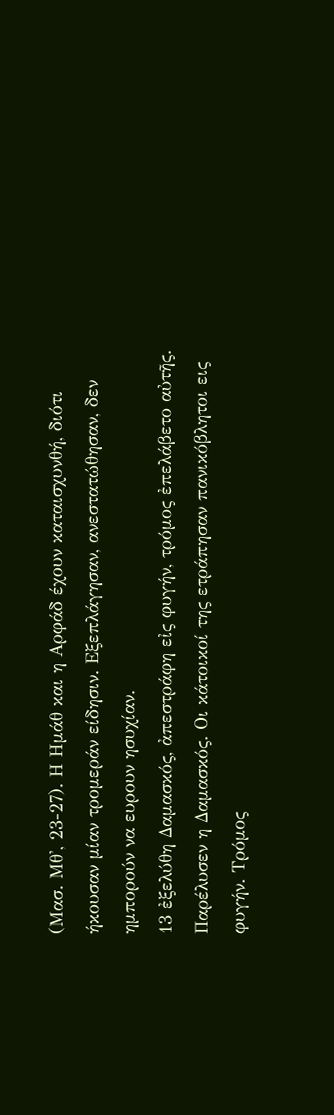(Μασ. Μθ', 23-27). Η Ημάθ και η Αρφάδ έχουν καταισχυνθή, διότι ήκουσαν μίαν τρομεράν είδησιν. Εξεπλάγησαν, ανεστατώθησαν, δεν ημπορούν να ευρουν ησυχίαν.
13 ἐξελύθη Δαμασκός, ἀπεστράφη εἰς φυγήν, τρόμος ἐπελάβετο αὐτῆς.
Παρέλυσεν η Δαμασκός. Οι κάτοικοί της ετράπησαν πανικόβλητοι εις φυγήν. Τρόμος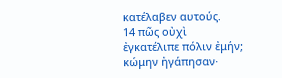κατέλαβεν αυτούς.
14 πῶς οὐχὶ ἐγκατέλιπε πόλιν ἐμήν; κώμην ἠγάπησαν·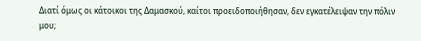Διατί όμως οι κάτοικοι της Δαμασκού, καίτοι προειδοποιήθησαν, δεν εγκατέλειψαν την πόλιν μου;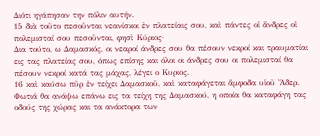Διότι ηγάπησαν την πόλιν αυτήν.
15 διὰ τοῦτο πεσοῦνται νεανίσκοι ἐν πλατείαις σου, καὶ πάντες οἱ ἄνδρες οἱ πολεμισταί σου πεσοῦνται, φησὶ Κύριος·
Δια τούτο, ω Δαμασκός, οι νεαροί άνδρες σου θα πέσουν νεκροί και τραυματίαι εις τας πλατείας σου, όπως επίσης και όλοι οι άνδρες σου οι πολεμισταί θα πέσουν νεκροί κατά τας μάχας, λέγει ο Κυριος.
16 καὶ καύσω πῦρ ἐν τείχει Δαμασκοῦ, καὶ καταφάγεται ἄμφοδα υἱοῦ Ἄδερ.
Φωτιά θα ανάψω επάνω εις τα τείχη της Δαμασκού, η οποία θα καταφάγη τας οδούς της χώρας και τα ανάκτορα των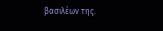βασιλέων της.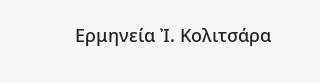Ερμηνεία Ἰ. Κολιτσάρα